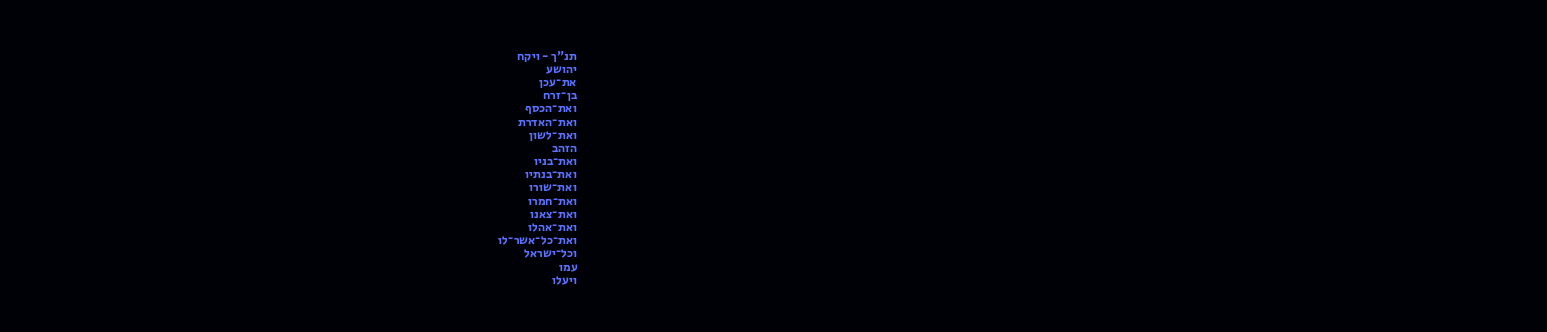תנ"ך - ויקח
יהושע
את־עכן
בן־זרח
ואת־הכסף
ואת־האדרת
ואת־לשון
הזהב
ואת־בניו
ואת־בנתיו
ואת־שורו
ואת־חמרו
ואת־צאנו
ואת־אהלו
ואת־כל־אשר־לו
וכל־ישראל
עמו
ויעלו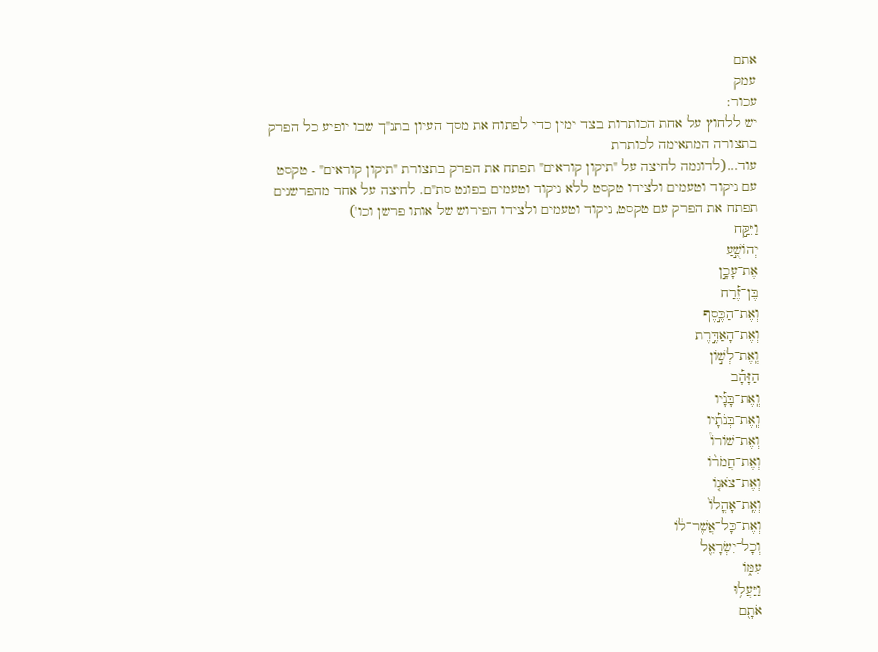אתם
עמק
עכור:
יש ללחוץ על אחת הכותרות בצד ימין כדי לפתוח את מסך העיון בתנ"ך שבו יופיע כל הפרק בתצורה המתאימה לכותרת
עוד...(לדוגמה לחיצה על "תיקון קוראים" תפתח את הפרק בתצורת "תיקון קוראים" - טקסט עם ניקוד וטעמים ולצידו טקסט ללא ניקוד וטעמים בפונט סת"ם. לחיצה על אחד מהפרשנים תפתח את הפרק עם טקסט, ניקוד וטעמים ולצידו הפירוש של אותו פרשן וכו')
וַיִּקַּ֣ח
יְהוֹשֻׁ֣עַ
אֶת־עָכָ֣ן
בֶּן־זֶ֡רַח
וְאֶת־הַכֶּ֣סֶף
וְאֶת־הָאַדֶּ֣רֶת
וְֽאֶת־לְשׁ֣וֹן
הַזָּהָ֡ב
וְֽאֶת־בָּנָ֡יו
וְֽאֶת־בְּנֹתָ֡יו
וְאֶת־שׁוֹרוֹ֩
וְאֶת־חֲמֹר֨וֹ
וְאֶת־צֹאנ֤וֹ
וְאֶֽת־אָהֳלוֹ֙
וְאֶת־כָּל־אֲשֶׁר־ל֔וֹ
וְכָל־יִשְׂרָאֵ֖ל
עִמּ֑וֹ
וַיַּעֲל֥וּ
אֹתָ֖ם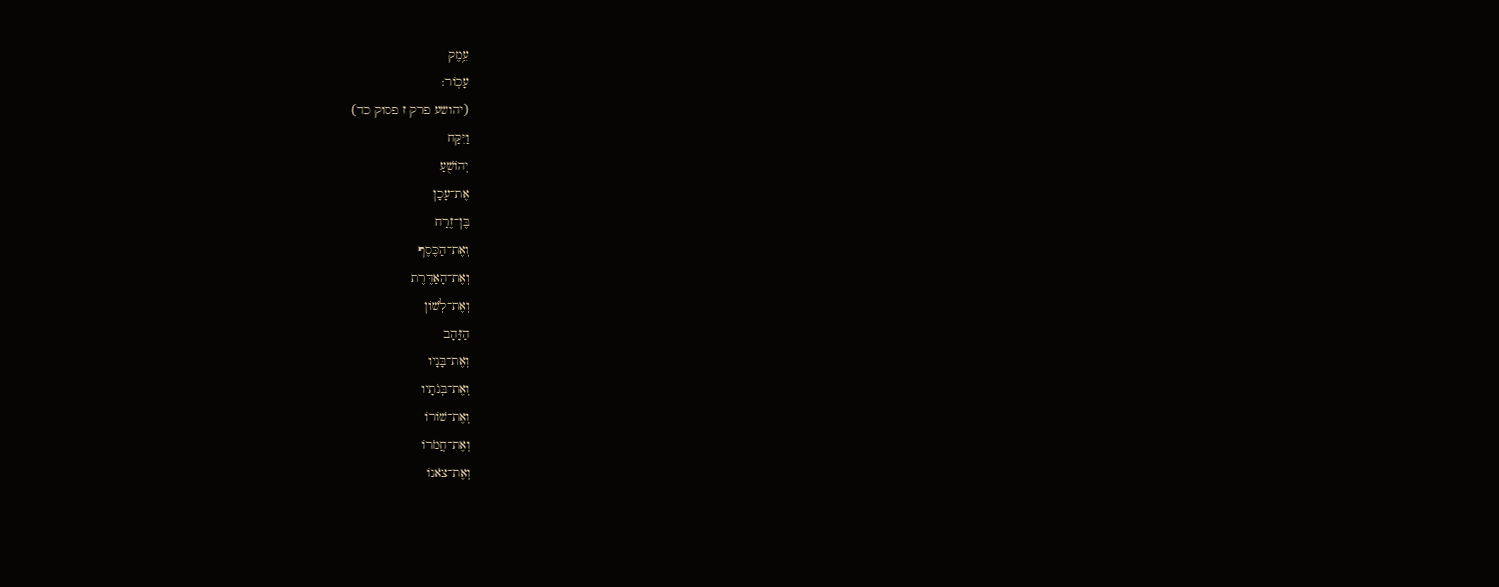עֵ֥מֶק
עָכֽוֹר:
(יהושע פרק ז פסוק כד)
וַיִּקַּח
יְהוֹשֻׁעַ
אֶת־עָכָן
בֶּן־זֶרַח
וְאֶת־הַכֶּסֶף
וְאֶת־הָאַדֶּרֶת
וְאֶת־לְשׁוֹן
הַזָּהָב
וְאֶת־בָּנָיו
וְאֶת־בְּנֹתָיו
וְאֶת־שׁוֹרוֹ
וְאֶת־חֲמֹרוֹ
וְאֶת־צֹאנוֹ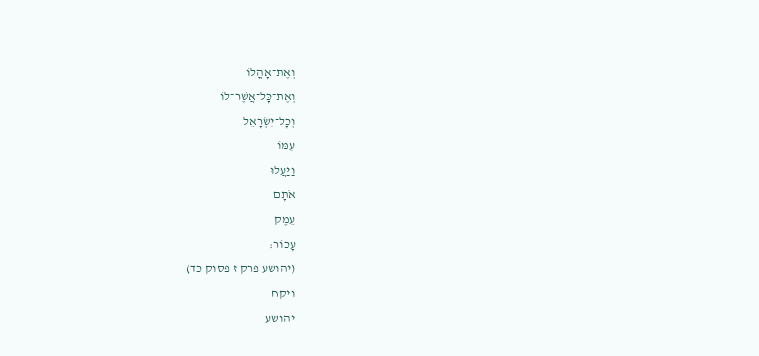וְאֶת־אָהֳלוֹ
וְאֶת־כָּל־אֲשֶׁר־לוֹ
וְכָל־יִשְׂרָאֵל
עִמּוֹ
וַיַּעֲלוּ
אֹתָם
עֵמֶק
עָכוֹר:
(יהושע פרק ז פסוק כד)
ויקח
יהושע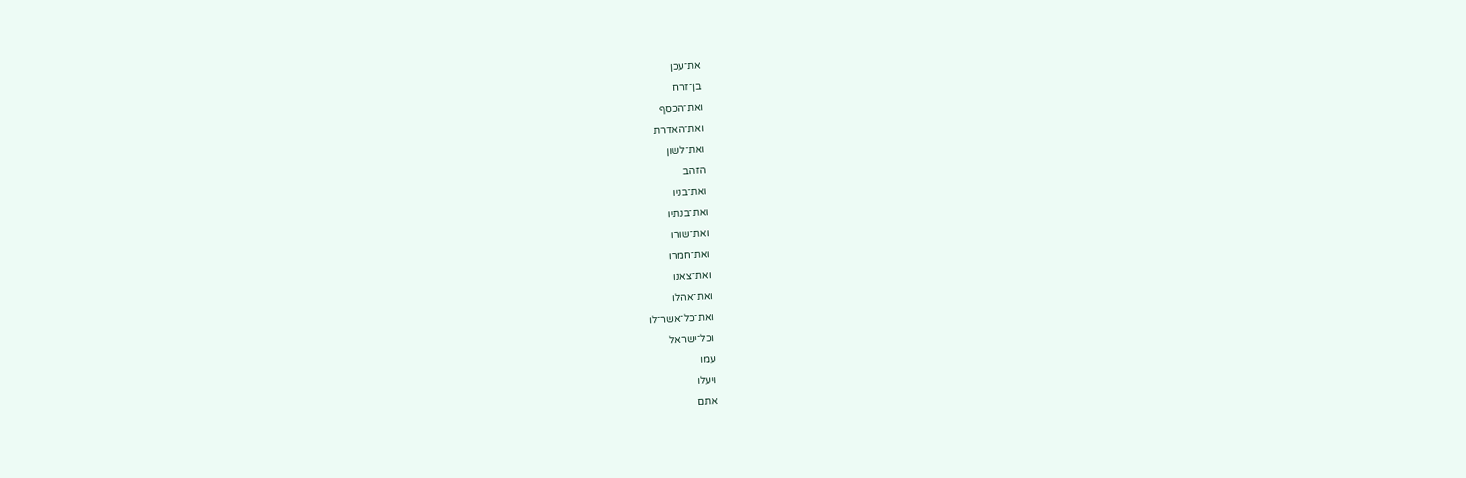את־עכן
בן־זרח
ואת־הכסף
ואת־האדרת
ואת־לשון
הזהב
ואת־בניו
ואת־בנתיו
ואת־שורו
ואת־חמרו
ואת־צאנו
ואת־אהלו
ואת־כל־אשר־לו
וכל־ישראל
עמו
ויעלו
אתם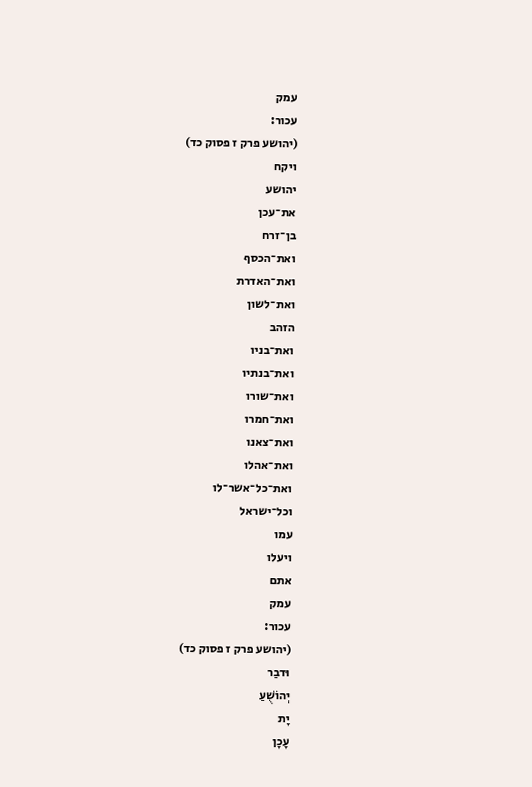עמק
עכור:
(יהושע פרק ז פסוק כד)
ויקח
יהושע
את־עכן
בן־זרח
ואת־הכסף
ואת־האדרת
ואת־לשון
הזהב
ואת־בניו
ואת־בנתיו
ואת־שורו
ואת־חמרו
ואת־צאנו
ואת־אהלו
ואת־כל־אשר־לו
וכל־ישראל
עמו
ויעלו
אתם
עמק
עכור:
(יהושע פרק ז פסוק כד)
וּדבַר
יְהוֹשֻׁעַ
יָת
עָכָן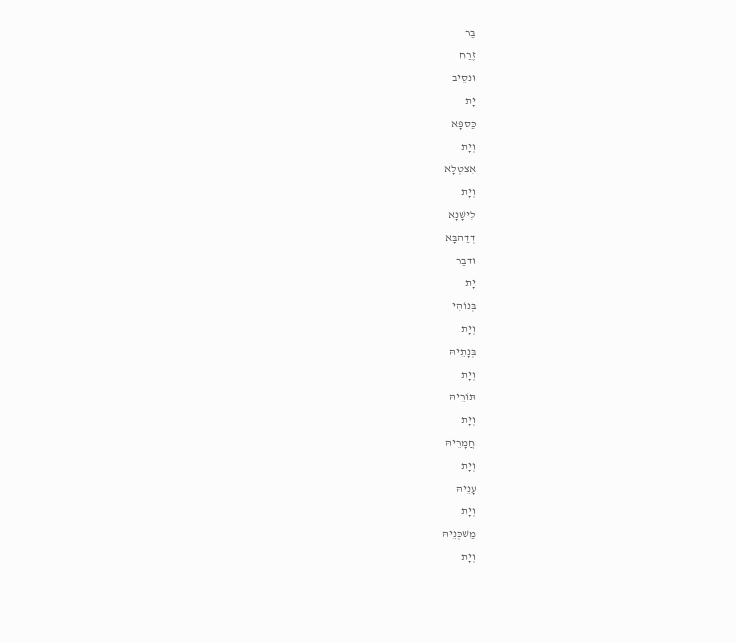בַּר
זֶרַח
וּנסֵיב
יָת
כַּספָּא
וְיָת
אִצטְלָא
וְיָת
לִישָׁנָא
דְדַהבָּא
וּדבַר
יָת
בְּנוֹהִי
וְיָת
בְּנָתֵיהּ
וְיָת
תּוֹרֵיהּ
וְיָת
חֲמָרֵיהּ
וְיָת
עָנֵיהּ
וְיָת
מַשׁכְּנֵיהּ
וְיָת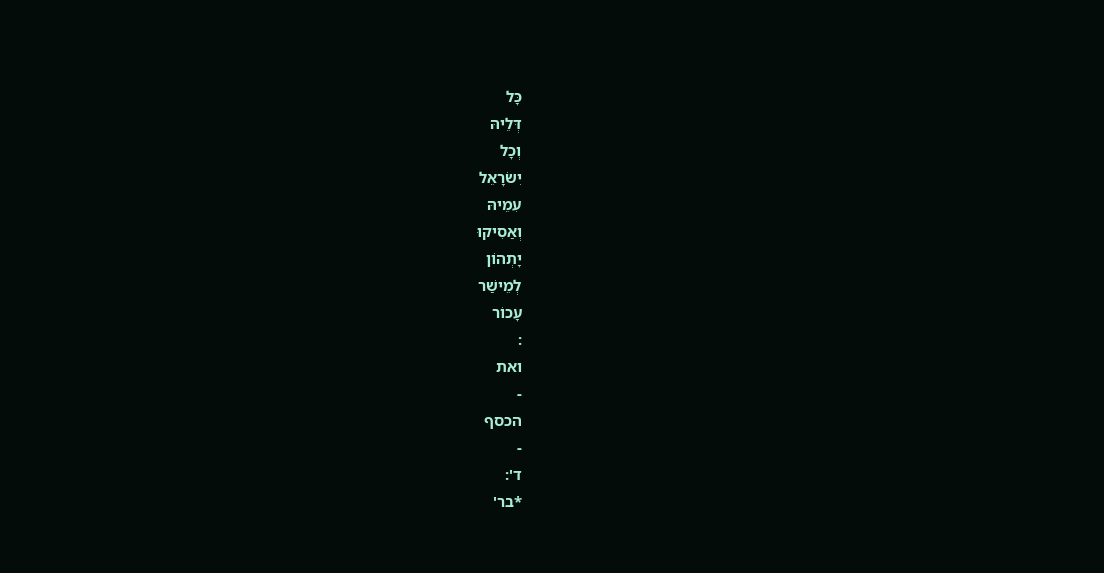כָּל
דְּלֵיהּ
וְכָל
יִשׂרָאֵל
עִמֵיהּ
וְאַסִיקוּ
יָתְהוֹן
לְמֵישַׁר
עָכוֹר
:
ואת
-
הכסף
-
ד':
*בר'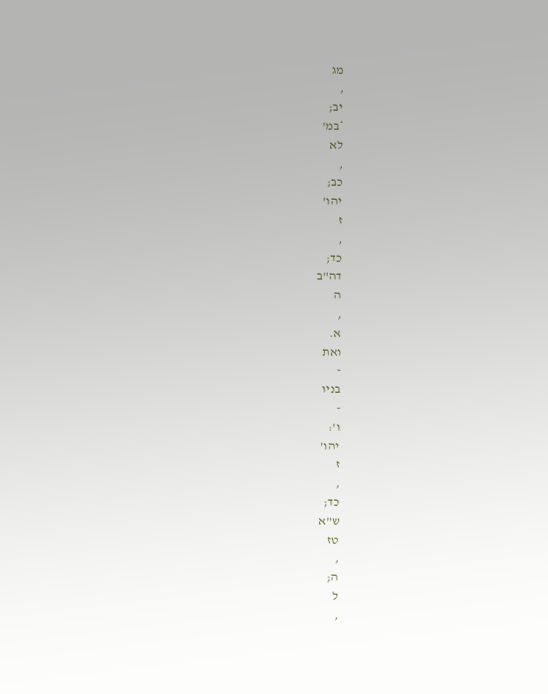מג
,
יב;
*במ'
לא
,
כב;
יהו'
ז
,
כד;
דה"ב
ה
,
א.
ואת
-
בניו
-
ו':
יהו'
ז
,
כד;
ש"א
טז
,
ה;
ל
,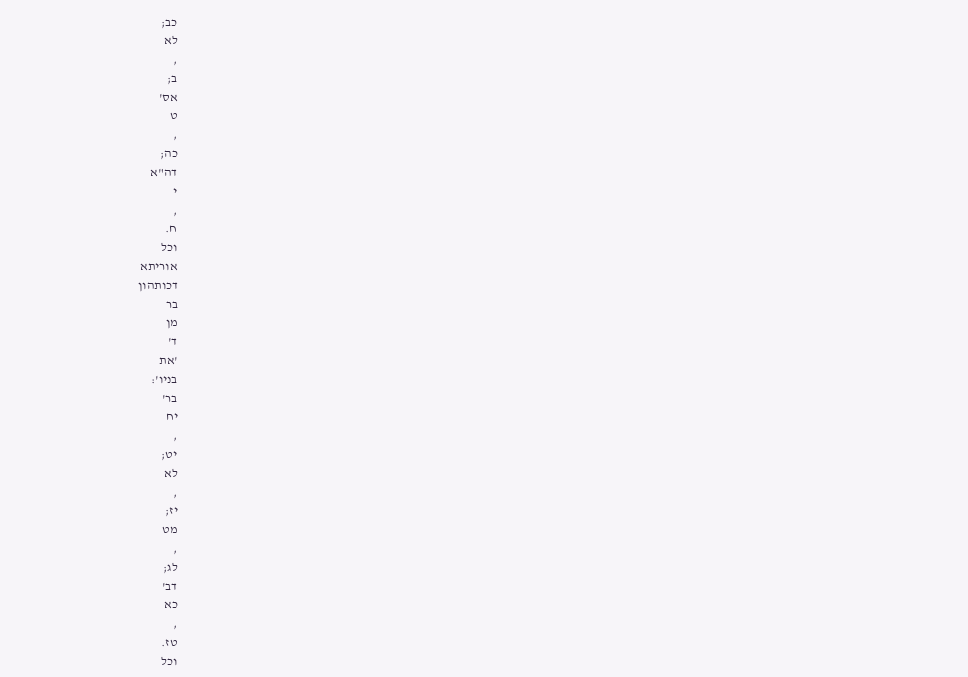כב;
לא
,
ב;
אס'
ט
,
כה;
דה"א
י
,
ח.
וכל
אוריתא
דכותהון
בר
מן
ד'
'את
בניו':
בר'
יח
,
יט;
לא
,
יז;
מט
,
לג;
דב'
כא
,
טז.
וכל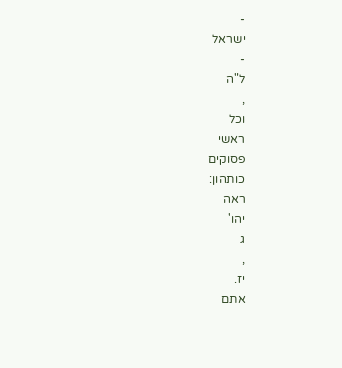-
ישראל
-
ל"ה
,
וכל
ראשי
פסוקים
כותהון:
ראה
יהו'
ג
,
יז.
אתם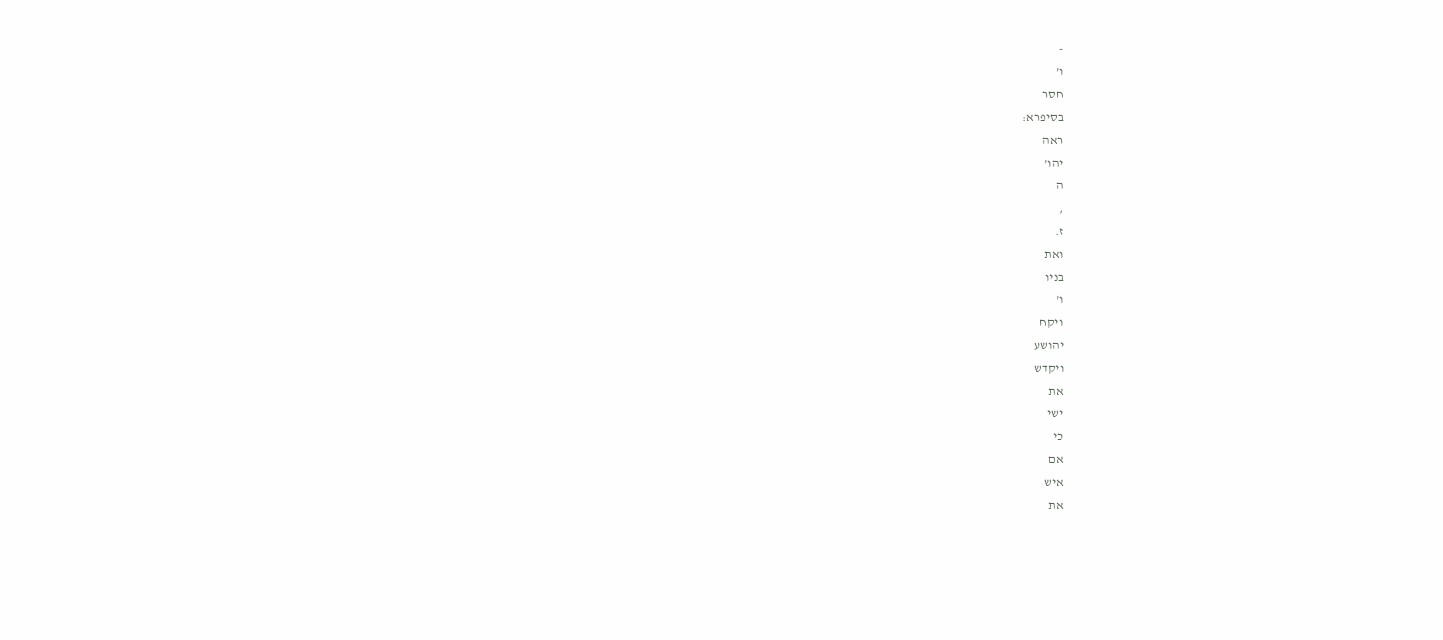-
ו'
חסר
בסיפרא:
ראה
יהו'
ה
,
ז.
ואת
בניו
ו'
ויקח
יהושע
ויקדש
את
ישי
כי
אם
איש
את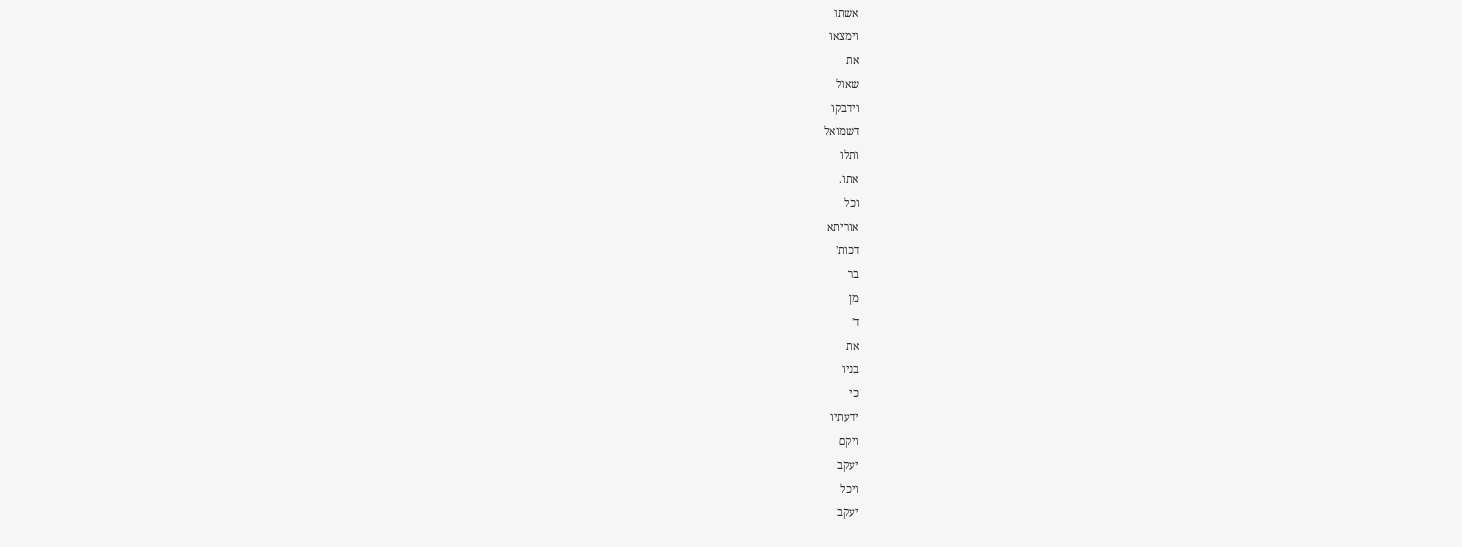אשתו
וימצאו
את
שאול
וידבקו
דשמואל
ותלו
אתו.
וכל
אוריתא
דכות'
בר
מן
ד'
את
בניו
כי
ידעתיו
ויקם
יעקב
ויכל
יעקב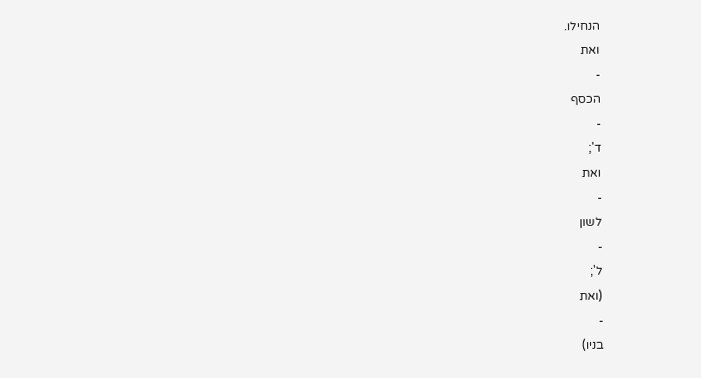הנחילו.
ואת
-
הכסף
-
ד';
ואת
-
לשון
-
ל';
(ואת
-
בניו)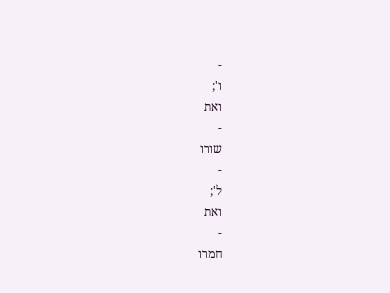-
ו';
ואת
-
שורו
-
ל';
ואת
-
חמרו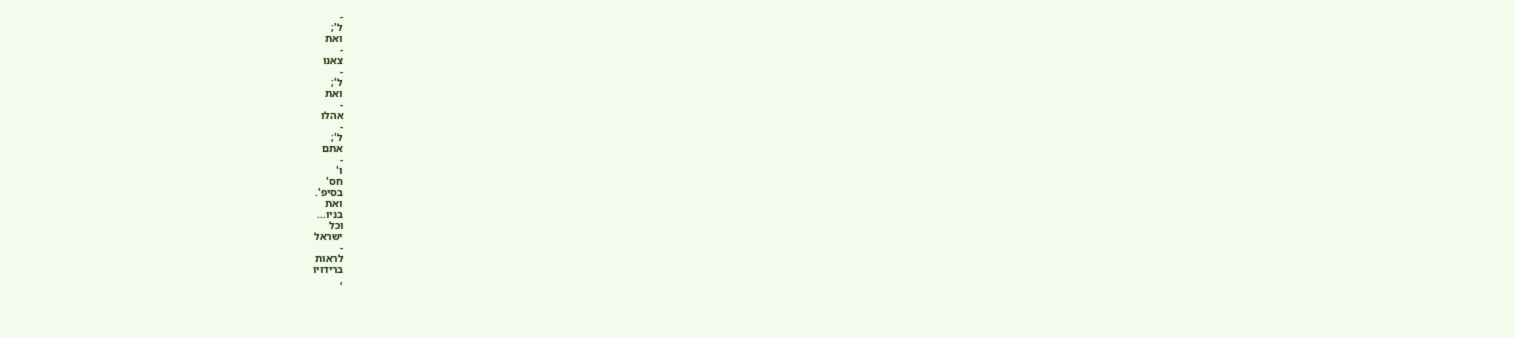-
ל';
ואת
-
צאנו
-
ל';
ואת
-
אהלו
-
ל';
אתם
-
ו'
חס'
בסיפ'.
ואת
בניו...
וכל
ישראל
-
לראות
ברידויו
,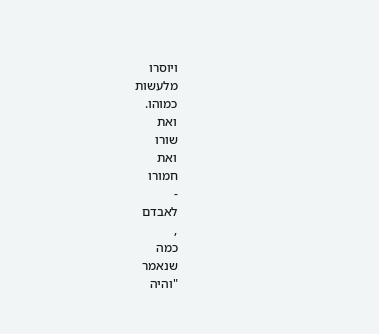ויוסרו
מלעשות
כמוהו.
ואת
שורו
ואת
חמורו
-
לאבדם
,
כמה
שנאמר
"והיה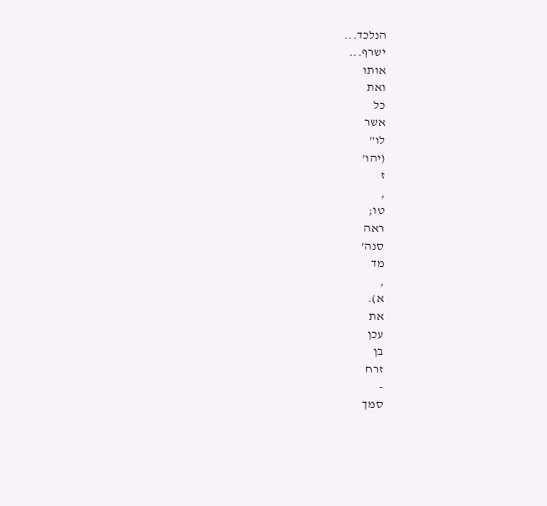הנלכד...
ישרף...
אותו
ואת
כל
אשר
לו"
(יהו'
ז
,
טו;
ראה
סנה'
מד
,
א).
את
עכן
בן
זרח
-
סמך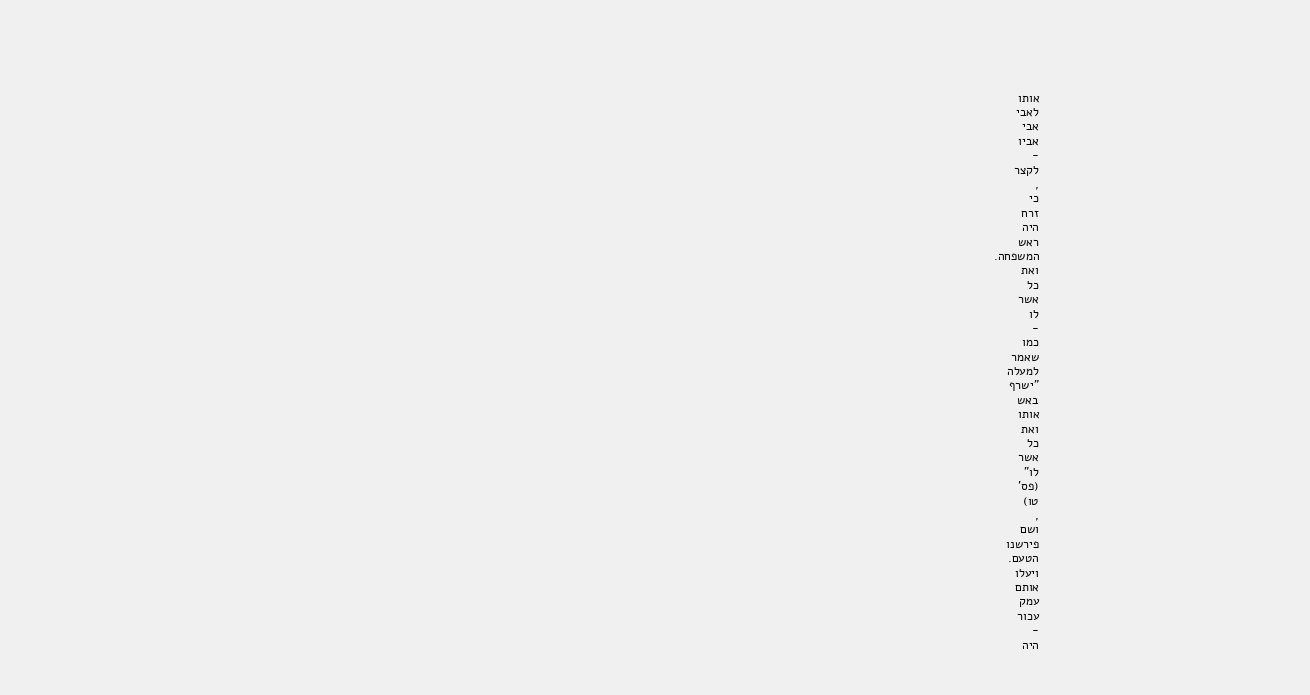אותו
לאבי
אבי
אביו
-
לקצר
,
כי
זרח
היה
ראש
המשפחה.
ואת
כל
אשר
לו
-
כמו
שאמר
למעלה
"ישרף
באש
אותו
ואת
כל
אשר
לו"
(פס'
טו)
,
ושם
פירשנו
הטעם.
ויעלו
אותם
עמק
עכור
-
היה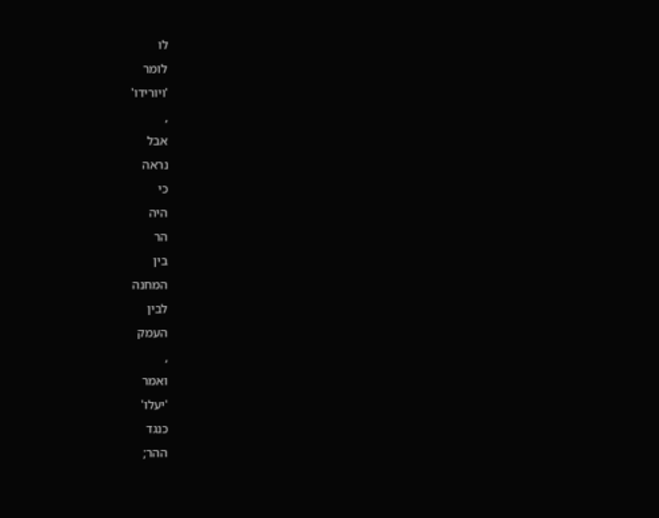לו
לומר
'ויורידו'
,
אבל
נראה
כי
היה
הר
בין
המחנה
לבין
העמק
,
ואמר
'יעלו'
כנגד
ההר;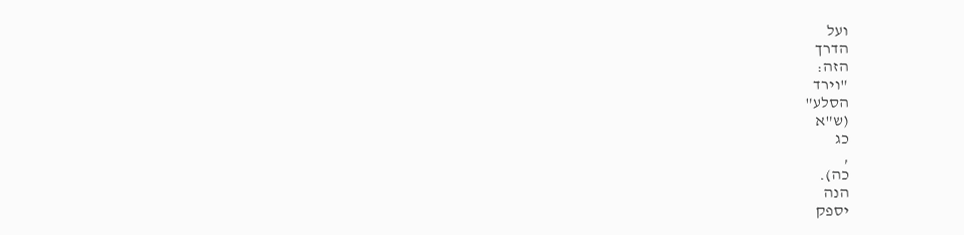ועל
הדרך
הזה:
"וירד
הסלע"
(ש"א
כג
,
כה).
הנה
יספק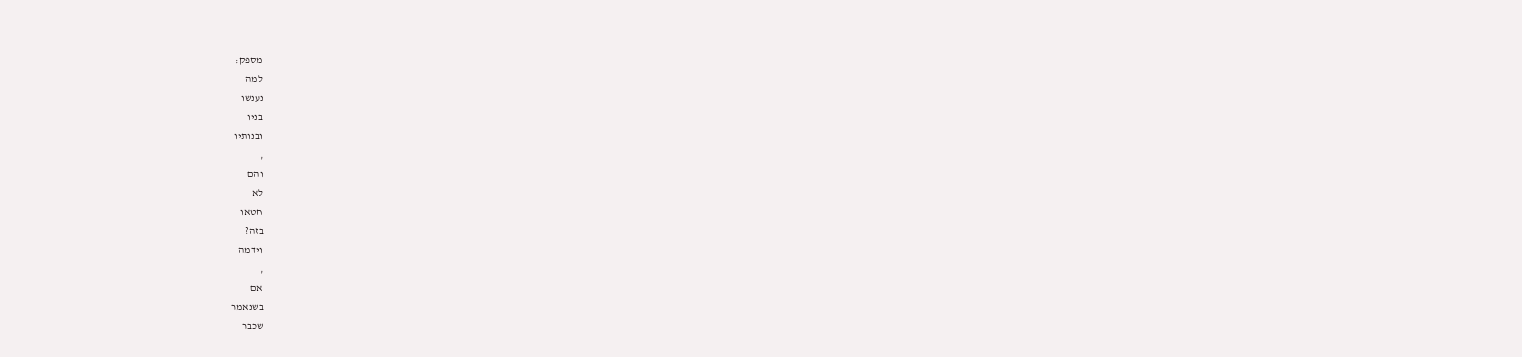מספק:
למה
נענשו
בניו
ובנותיו
,
והם
לא
חטאו
בזה?
וידמה
,
אם
בשנאמר
שכבר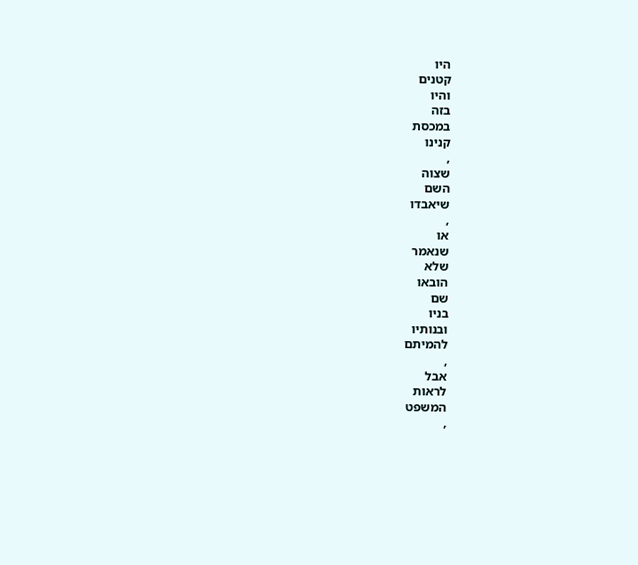היו
קטנים
והיו
בזה
במכסת
קנינו
,
שצוה
השם
שיאבדו
,
או
שנאמר
שלא
הובאו
שם
בניו
ובנותיו
להמיתם
,
אבל
לראות
המשפט
,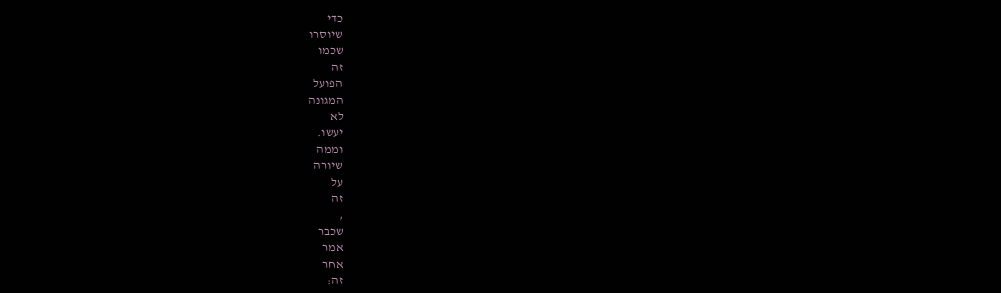כדי
שיוסרו
שכמו
זה
הפועל
המגונה
לא
יעשו.
וממה
שיורה
על
זה
,
שכבר
אמר
אחר
זה: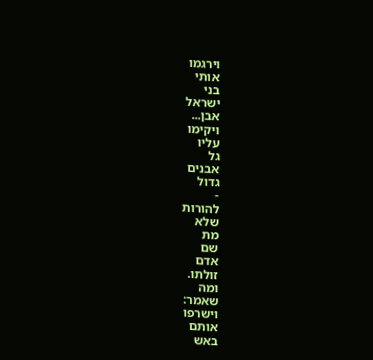וירגמו
אותי
בני
ישראל
אבן...
ויקימו
עליו
גל
אבנים
גדול
-
להורות
שלא
מת
שם
אדם
זולתו.
ומה
שאמר:
וישרפו
אותם
באש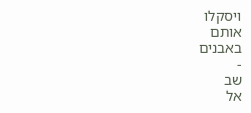ויסקלו
אותם
באבנים
-
שב
אל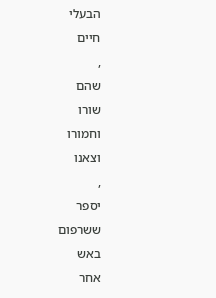הבעלי
חיים
,
שהם
שורו
וחמורו
וצאנו
,
יספר
ששרפום
באש
אחר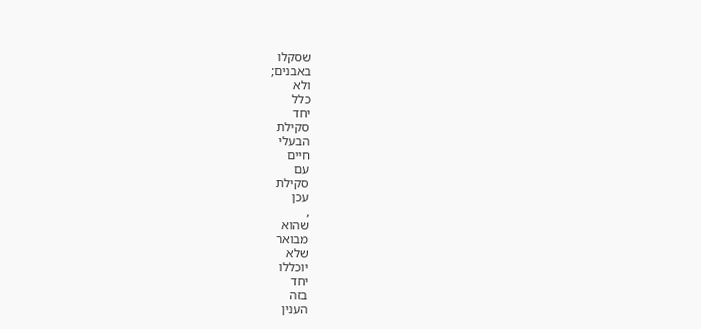שסקלו
באבנים;
ולא
כלל
יחד
סקילת
הבעלי
חיים
עם
סקילת
עכן
,
שהוא
מבואר
שלא
יוכללו
יחד
בזה
הענין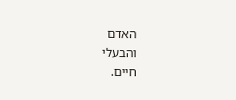האדם
והבעלי
חיים.